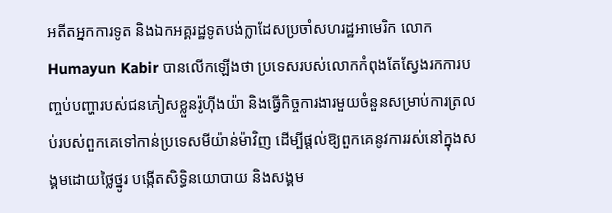អតីតអ្នកការទូត និងឯកអគ្គរដ្ឋទូតបង់ក្លាដែសប្រចាំសហរដ្ឋអាមេរិក លោក Humayun Kabir បានលើកឡើងថា ប្រទេសរបស់លោកកំពុងតែស្វែងរកការបញ្ចប់បញ្ហារបស់ជនភៀសខ្លួនរ៉ូហ៊ីងយ៉ា និងធ្វើកិច្ចការងារមួយចំនួនសម្រាប់ការត្រលប់របស់ពួកគេទៅកាន់ប្រទេសមីយ៉ាន់ម៉ាវិញ ដើម្បីផ្ដល់ឱ្យពួកគេនូវការរស់នៅក្នុងសង្គមដោយថ្លៃថ្នូរ បង្កើតសិទ្ធិនយោបាយ និងសង្គម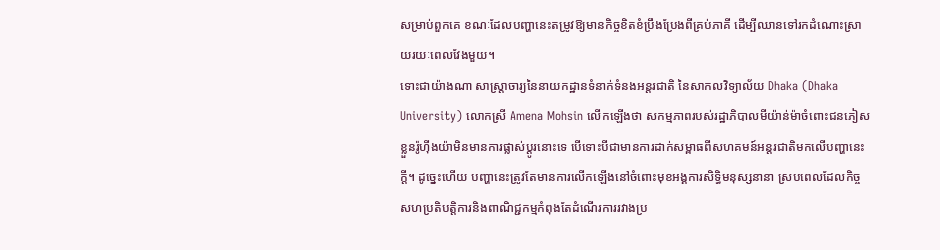សម្រាប់ពួកគេ ខណៈដែលបញ្ហានេះតម្រូវឱ្យមានកិច្ចខិតខំប្រឹងប្រែងពីគ្រប់ភាគី ដើម្បីឈានទៅរកដំណោះស្រាយរយៈពេលវែងមួយ។
ទោះជាយ៉ាងណា សាស្ត្រាចារ្យនៃនាយកដ្ឋានទំនាក់ទំនងអន្តរជាតិ នៃសាកលវិទ្យាល័យ Dhaka (Dhaka University) លោកស្រី Amena Mohsin លើកឡើងថា សកម្មភាពរបស់រដ្ឋាភិបាលមីយ៉ាន់ម៉ាចំពោះជនភៀសខ្លួនរ៉ូហ៊ីងយ៉ាមិនមានការផ្លាស់ប្តូរនោះទេ បើទោះបីជាមានការដាក់សម្ពាធពីសហគមន៍អន្តរជាតិមកលើបញ្ហានេះក្ដី។ ដូច្នេះហើយ បញ្ហានេះត្រូវតែមានការលើកឡើងនៅចំពោះមុខអង្គការសិទ្ធិមនុស្សនានា ស្របពេលដែលកិច្ចសហប្រតិបត្តិការនិងពាណិជ្ជកម្មកំពុងតែដំណើរការរវាងប្រ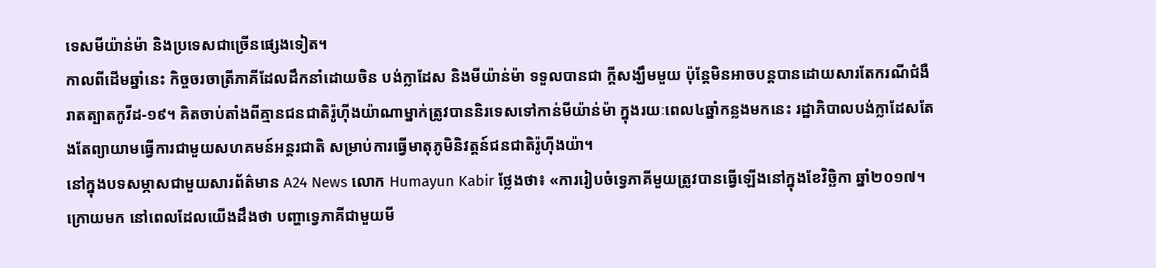ទេសមីយ៉ាន់ម៉ា និងប្រទេសជាច្រើនផ្សេងទៀត។
កាលពីដើមឆ្នាំនេះ កិច្ចចរចាត្រីភាគីដែលដឹកនាំដោយចិន បង់ក្លាដែស និងមីយ៉ាន់ម៉ា ទទួលបានជា ក្ដីសង្ឃឹមមួយ ប៉ុន្តែមិនអាចបន្តបានដោយសារតែករណីជំងឺរាតត្បាតកូវីដ-១៩។ គិតចាប់តាំងពីគ្មានជនជាតិរ៉ូហ៊ីងយ៉ាណាម្នាក់ត្រូវបាននិរទេសទៅកាន់មីយ៉ាន់ម៉ា ក្នុងរយៈពេល៤ឆ្នាំកន្លងមកនេះ រដ្ឋាភិបាលបង់ក្លាដែសតែងតែព្យាយាមធ្វើការជាមួយសហគមន៍អន្តរជាតិ សម្រាប់ការធ្វើមាតុភូមិនិវត្តន៍ជនជាតិរ៉ូហ៊ីងយ៉ា។
នៅក្នុងបទសម្ភាសជាមួយសារព័ត៌មាន A24 News លោក Humayun Kabir ថ្លែងថា៖ «ការរៀបចំទ្វេភាគីមួយត្រូវបានធ្វើឡើងនៅក្នុងខែវិច្ឆិកា ឆ្នាំ២០១៧។ ក្រោយមក នៅពេលដែលយើងដឹងថា បញ្ហាទ្វេភាគីជាមួយមី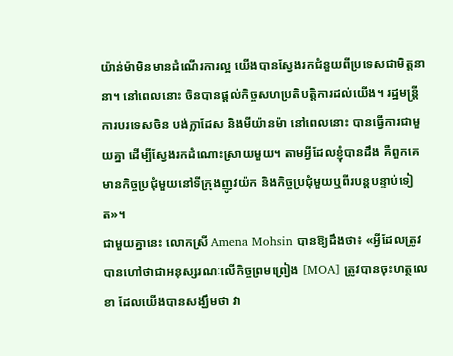យ៉ាន់ម៉ាមិនមានដំណើរការល្អ យើងបានស្វែងរកជំនួយពីប្រទេសជាមិត្តនានា។ នៅពេលនោះ ចិនបានផ្ដល់កិច្ចសហប្រតិបត្តិការដល់យើង។ រដ្ឋមន្ត្រីការបរទេសចិន បង់ក្លាដែស និងមីយ៉ានម៉ា នៅពេលនោះ បានធ្វើការជាមួយគ្នា ដើម្បីស្វែងរកដំណោះស្រាយមួយ។ តាមអ្វីដែលខ្ញុំបានដឹង គឺពួកគេមានកិច្ចប្រជុំមួយនៅទីក្រុងញូវយ៉ក និងកិច្ចប្រជុំមួយឬពីរបន្តបន្ទាប់ទៀត»។
ជាមួយគ្នានេះ លោកស្រី Amena Mohsin បានឱ្យដឹងថា៖ «អ្វីដែលត្រូវបានហៅថាជាអនុស្សរណៈលើកិច្ចព្រមព្រៀង [MOA] ត្រូវបានចុះហត្ថលេខា ដែលយើងបានសង្ឃឹមថា វា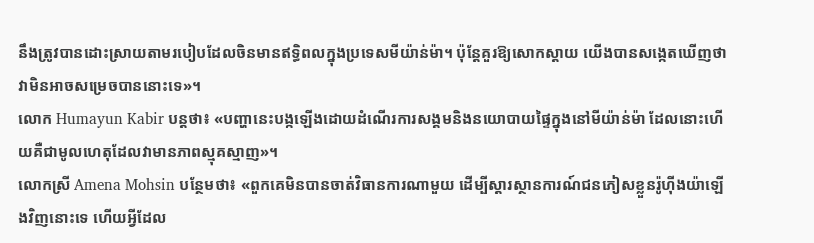នឹងត្រូវបានដោះស្រាយតាមរបៀបដែលចិនមានឥទ្ធិពលក្នុងប្រទេសមីយ៉ាន់ម៉ា។ ប៉ុន្តែគួរឱ្យសោកស្ដាយ យើងបានសង្កេតឃើញថា វាមិនអាចសម្រេចបាននោះទេ»។
លោក Humayun Kabir បន្តថា៖ «បញ្ហានេះបង្កឡើងដោយដំណើរការសង្គមនិងនយោបាយផ្ទៃក្នុងនៅមីយ៉ាន់ម៉ា ដែលនោះហើយគឺជាមូលហេតុដែលវាមានភាពស្មុគស្មាញ»។
លោកស្រី Amena Mohsin បន្ថែមថា៖ «ពួកគេមិនបានចាត់វិធានការណាមួយ ដើម្បីស្ដារស្ថានការណ៍ជនភៀសខ្លួនរ៉ូហ៊ីងយ៉ាឡើងវិញនោះទេ ហើយអ្វីដែល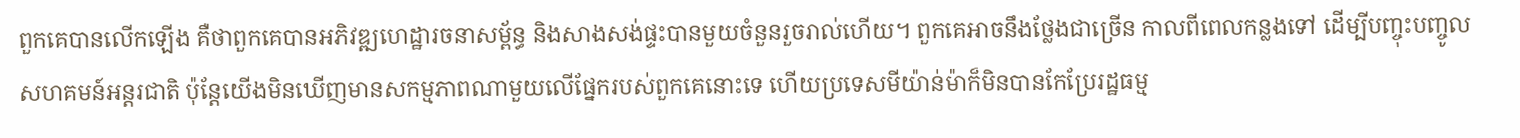ពួកគេបានលើកឡើង គឺថាពួកគេបានអភិវឌ្ឍហេដ្ឋារចនាសម្ព័ន្ធ និងសាងសង់ផ្ទះបានមួយចំនួនរួចរាល់ហើយ។ ពួកគេអាចនឹងថ្លែងជាច្រើន កាលពីពេលកន្លងទៅ ដើម្បីបញ្ចុះបញ្ចូលសហគមន៍អន្តរជាតិ ប៉ុន្តែយើងមិនឃើញមានសកម្មភាពណាមួយលើផ្នែករបស់ពួកគេនោះទេ ហើយប្រទេសមីយ៉ាន់ម៉ាក៏មិនបានកែប្រែរដ្ឋធម្ម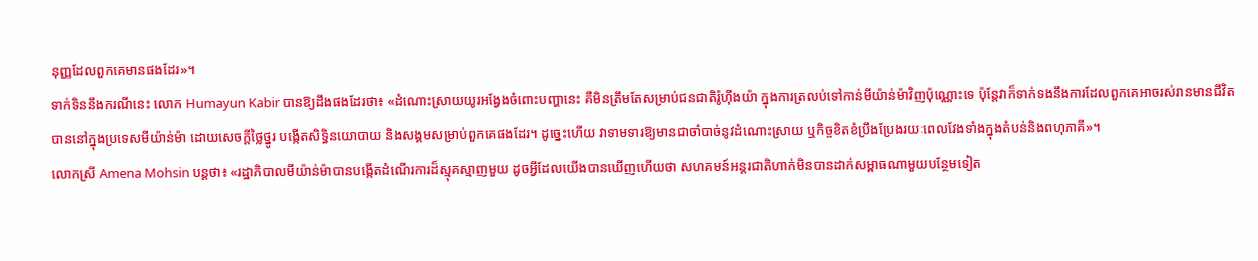នុញ្ញដែលពួកគេមានផងដែរ»។
ទាក់ទិននឹងករណីនេះ លោក Humayun Kabir បានឱ្យដឹងផងដែរថា៖ «ដំណោះស្រាយយូរអង្វែងចំពោះបញ្ហានេះ គឺមិនត្រឹមតែសម្រាប់ជនជាតិរ៉ូហ៊ីងយ៉ា ក្នុងការត្រលប់ទៅកាន់មីយ៉ាន់ម៉ាវិញប៉ុណ្ណោះទេ ប៉ុន្តែវាក៏ទាក់ទងនឹងការដែលពួកគេអាចរស់រានមានជីវិតបាននៅក្នុងប្រទេសមីយ៉ាន់ម៉ា ដោយសេចក្ដីថ្លៃថ្នូរ បង្កើតសិទ្ធិនយោបាយ និងសង្គមសម្រាប់ពួកគេផងដែរ។ ដូច្នេះហើយ វាទាមទារឱ្យមានជាចាំបាច់នូវដំណោះស្រាយ ឬកិច្ចខិតខំប្រឹងប្រែងរយៈពេលវែងទាំងក្នុងតំបន់និងពហុភាគី»។
លោកស្រី Amena Mohsin បន្តថា៖ «រដ្ឋាភិបាលមីយ៉ាន់ម៉ាបានបង្កើតដំណើរការដ៏ស្មុគស្មាញមួយ ដូចអ្វីដែលយើងបានឃើញហើយថា សហគមន៍អន្តរជាតិហាក់មិនបានដាក់សម្ពាធណាមួយបន្ថែមទៀត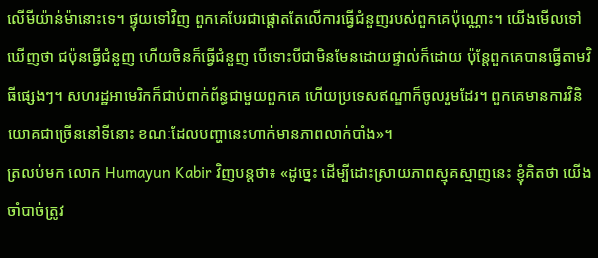លើមីយ៉ាន់ម៉ានោះទេ។ ផ្ទុយទៅវិញ ពួកគេបែរជាផ្ដោតតែលើការធ្វើជំនួញរបស់ពួកគេប៉ុណ្ណោះ។ យើងមើលទៅឃើញថា ជប៉ុនធ្វើជំនួញ ហើយចិនក៏ធ្វើជំនួញ បើទោះបីជាមិនមែនដោយផ្ទាល់ក៏ដោយ ប៉ុន្តែពួកគេបានធ្វើតាមវិធីផ្សេងៗ។ សហរដ្ឋអាមេរិកក៏ជាប់ពាក់ព័ន្ធជាមួយពួកគេ ហើយប្រទេសឥណ្ឌាក៏ចូលរួមដែរ។ ពួកគេមានការវិនិយោគជាច្រើននៅទីនោះ ខណៈដែលបញ្ហានេះហាក់មានភាពលាក់បាំង»។
ត្រលប់មក លោក Humayun Kabir វិញបន្តថា៖ «ដូច្នេះ ដើម្បីដោះស្រាយភាពស្មុគស្មាញនេះ ខ្ញុំគិតថា យើងចាំបាច់ត្រូវ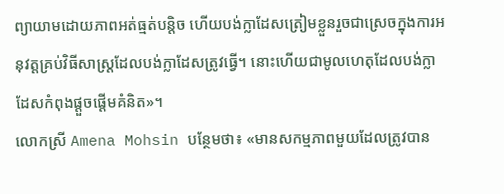ព្យាយាមដោយភាពអត់ធ្មត់បន្តិច ហើយបង់ក្លាដែសត្រៀមខ្លួនរួចជាស្រេចក្នុងការអនុវត្តគ្រប់វិធីសាស្រ្តដែលបង់ក្លាដែសត្រូវធ្វើ។ នោះហើយជាមូលហេតុដែលបង់ក្លាដែសកំពុងផ្ដួចផ្ដើមគំនិត»។
លោកស្រី Amena Mohsin បន្ថែមថា៖ «មានសកម្មភាពមួយដែលត្រូវបាន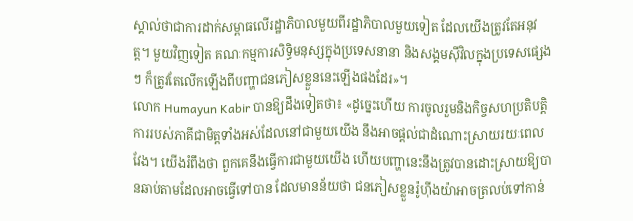ស្គាល់ថាជាការដាក់សម្ពាធលើរដ្ឋាភិបាលមួយពីរដ្ឋាភិបាលមួយទៀត ដែលយើងត្រូវតែអនុវត្ត។ មួយវិញទៀត គណៈកម្មការសិទ្ធិមនុស្សក្នុងប្រទេសនានា និងសង្គមស៊ីវិលក្នុងប្រទេសផ្សេងៗ ក៏ត្រូវតែលើកឡើងពីបញ្ហាជនភៀសខ្លួននេះឡើងផងដែរ»។
លោក Humayun Kabir បានឱ្យដឹងទៀតថា៖ «ដូច្នេះហើយ ការចូលរួមនិងកិច្ចសហប្រតិបត្តិការរបស់ភាគីជាមិត្តទាំងអស់ដែលនៅជាមួយយើង នឹងអាចផ្ដល់ជាដំណោះស្រាយរយៈពេលវែង។ យើងរំពឹងថា ពួកគេនឹងធ្វើការជាមួយយើង ហើយបញ្ហានេះនឹងត្រូវបានដោះស្រាយឱ្យបានឆាប់តាមដែលអាចធ្វើទៅបាន ដែលមានន័យថា ជនភៀសខ្លួនរ៉ូហ៊ីងយ៉ាអាចត្រលប់ទៅកាន់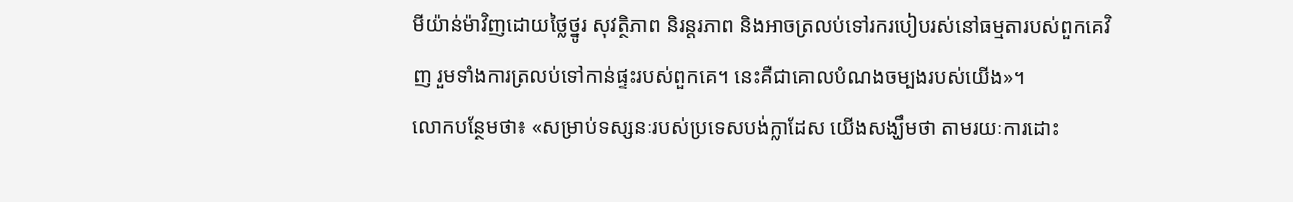មីយ៉ាន់ម៉ាវិញដោយថ្លៃថ្នូរ សុវត្ថិភាព និរន្តរភាព និងអាចត្រលប់ទៅរករបៀបរស់នៅធម្មតារបស់ពួកគេវិញ រួមទាំងការត្រលប់ទៅកាន់ផ្ទះរបស់ពួកគេ។ នេះគឺជាគោលបំណងចម្បងរបស់យើង»។
លោកបន្ថែមថា៖ «សម្រាប់ទស្សនៈរបស់ប្រទេសបង់ក្លាដែស យើងសង្ឃឹមថា តាមរយៈការដោះ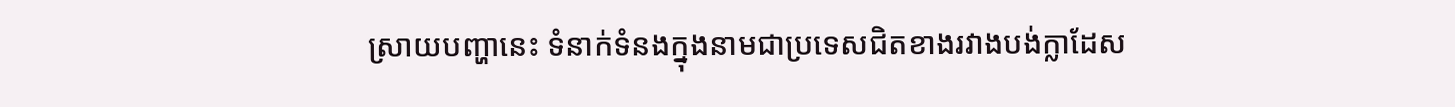ស្រាយបញ្ហានេះ ទំនាក់ទំនងក្នុងនាមជាប្រទេសជិតខាងរវាងបង់ក្លាដែស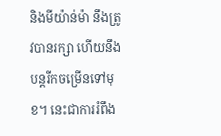និងមីយ៉ាន់ម៉ា នឹងត្រូវបានរក្សា ហើយនឹងបន្តរីកចម្រើនទៅមុខ។ នេះជាការរំពឹង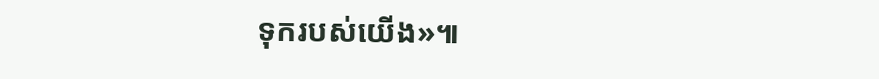ទុករបស់យើង»៕